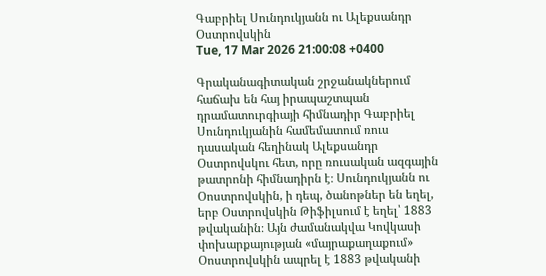Գաբրիել Սունդուկյանն ու Ալեքսանդր Օստրովսկին
Tue, 17 Mar 2026 21:00:08 +0400

Գրականագիտական շրջանակներում հաճախ են հայ իրապաշտպան դրամատուրգիայի հիմնադիր Գաբրիել Սունդուկյանին համեմատում ռուս դասական հեղինակ Ալեքսանդր Օստրովսկու հետ, որը ռուսական ազգային թատրոնի հիմնադիրն է։ Սունդուկյանն ու Օոստրովսկին, ի դեպ, ծանոթներ են եղել, երբ Օստրովսկին Թիֆիլսում է եղել՝ 1883 թվականին։ Այն ժամանակվա Կովկասի փոխարքայության «մայրաքաղաքում» Օոստրովսկին ապրել է 1883 թվականի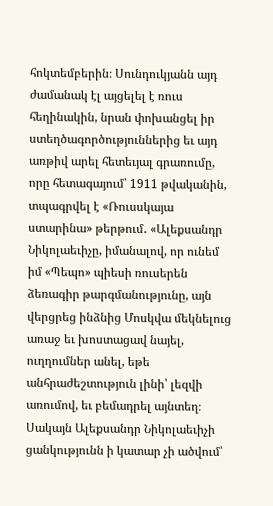հոկտեմբերին։ Սունդուկյանն այդ ժամանակ էլ այցելել է ռուս հեղինակին, նրան փոխանցել իր ստեղծագործություններից եւ այդ առթիվ արել հետեւյալ գրառումը, որը հետագայում՝ 1911 թվականին, տպագրվել է «Ռուսսկայա ստարինա» թերթում․ «Ալեքսանդր Նիկոլաեւիչը, իմանալով, որ ունեմ իմ «Պեպո» պիեսի ռուսերեն ձեռագիր թարգմանությունը, այն վերցրեց ինձնից Մոսկվա մեկնելուց առաջ եւ խոստացավ նայել, ուղղումներ անել, եթե անհրաժեշտություն լինի՝ լեզվի առումով, եւ բեմադրել այնտեղ։ Սակայն Ալեքսանդր Նիկոլաեւիչի ցանկությունն ի կատար չի ածվում՝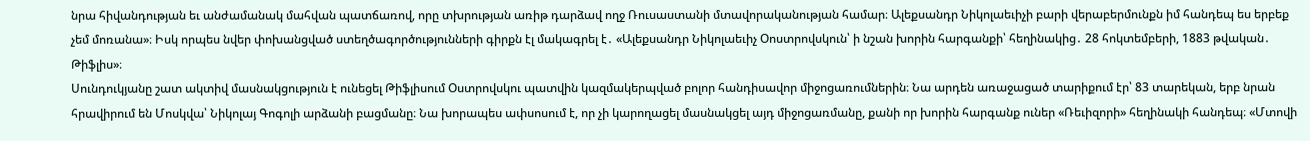նրա հիվանդության եւ անժամանակ մահվան պատճառով, որը տխրության առիթ դարձավ ողջ Ռուսաստանի մտավորականության համար։ Ալեքսանդր Նիկոլաեւիչի բարի վերաբերմունքն իմ հանդեպ ես երբեք չեմ մոռանա»։ Իսկ որպես նվեր փոխանցված ստեղծագործությունների գիրքն էլ մակագրել է․ «Ալեքսանդր Նիկոլաեւիչ Օոստրովսկուն՝ ի նշան խորին հարգանքի՝ հեղինակից․ 28 հոկտեմբերի, 1883 թվական․ Թիֆլիս»։
Սունդուկյանը շատ ակտիվ մասնակցություն է ունեցել Թիֆլիսում Օստրովսկու պատվին կազմակերպված բոլոր հանդիսավոր միջոցառումներին։ Նա արդեն առաջացած տարիքում էր՝ 83 տարեկան, երբ նրան հրավիրում են Մոսկվա՝ Նիկոլայ Գոգոլի արձանի բացմանը։ Նա խորապես ափսոսում է, որ չի կարողացել մասնակցել այդ միջոցառմանը, քանի որ խորին հարգանք ուներ «Ռեւիզորի» հեղինակի հանդեպ։ «Մտովի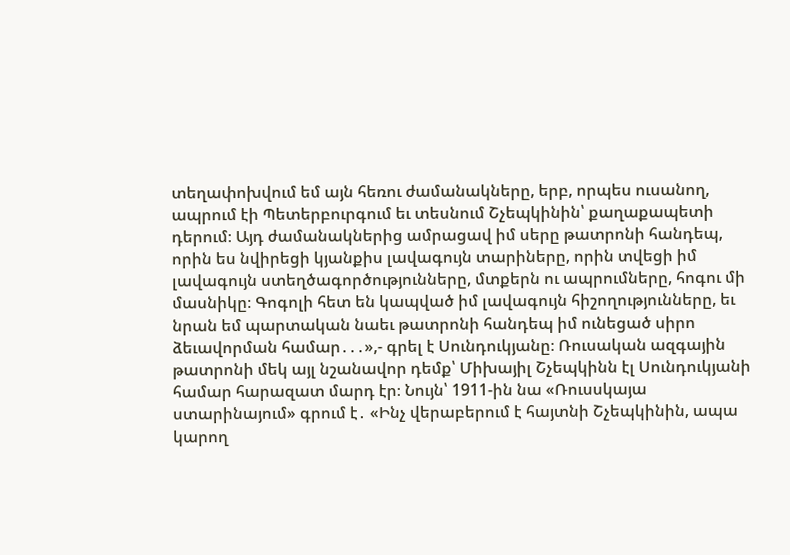տեղափոխվում եմ այն հեռու ժամանակները, երբ, որպես ուսանող, ապրում էի Պետերբուրգում եւ տեսնում Շչեպկինին՝ քաղաքապետի դերում։ Այդ ժամանակներից ամրացավ իմ սերը թատրոնի հանդեպ, որին ես նվիրեցի կյանքիս լավագույն տարիները, որին տվեցի իմ լավագույն ստեղծագործությունները, մտքերն ու ապրումները, հոգու մի մասնիկը։ Գոգոլի հետ են կապված իմ լավագույն հիշողությունները, եւ նրան եմ պարտական նաեւ թատրոնի հանդեպ իմ ունեցած սիրո ձեւավորման համար․․․»,- գրել է Սունդուկյանը։ Ռուսական ազգային թատրոնի մեկ այլ նշանավոր դեմք՝ Միխայիլ Շչեպկինն էլ Սունդուկյանի համար հարազատ մարդ էր։ Նույն՝ 1911-ին նա «Ռուսսկայա ստարինայում» գրում է․ «Ինչ վերաբերում է հայտնի Շչեպկինին, ապա կարող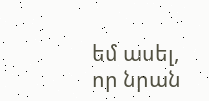եմ ասել, որ նրան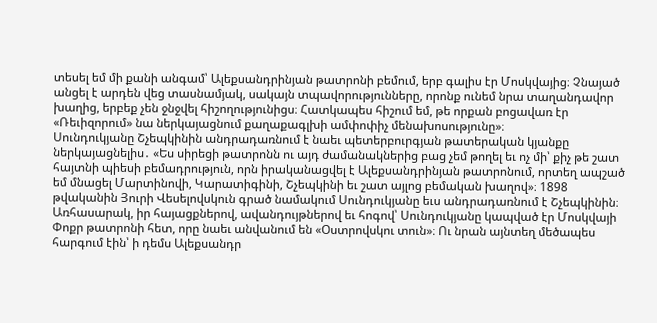տեսել եմ մի քանի անգամ՝ Ալեքսանդրինյան թատրոնի բեմում, երբ գալիս էր Մոսկվայից։ Չնայած անցել է արդեն վեց տասնամյակ, սակայն տպավորությունները, որոնք ունեմ նրա տաղանդավոր խաղից, երբեք չեն ջնջվել հիշողությունիցս։ Հատկապես հիշում եմ, թե որքան բոցավառ էր «Ռեւիզորում» նա ներկայացնում քաղաքագլխի ամփոփիչ մենախոսությունը»։
Սունդուկյանը Շչեպկինին անդրադառնում է նաեւ պետերբուրգյան թատերական կյանքը ներկայացնելիս․ «Ես սիրեցի թատրոնն ու այդ ժամանակներից բաց չեմ թողել եւ ոչ մի՝ քիչ թե շատ հայտնի պիեսի բեմադրություն, որն իրականացվել է Ալեքսանդրինյան թատրոնում, որտեղ ապշած եմ մնացել Մարտինովի, Կարատիգինի, Շչեպկինի եւ շատ այլոց բեմական խաղով»։ 1898 թվականին Յուրի Վեսելովսկուն գրած նամակում Սունդուկյանը եւս անդրադառնում է Շչեպկինին։ Առհասարակ, իր հայացքներով, ավանդույթներով եւ հոգով՝ Սունդուկյանը կապված էր Մոսկվայի Փոքր թատրոնի հետ, որը նաեւ անվանում են «Օստրովսկու տուն»։ Ու նրան այնտեղ մեծապես հարգում էին՝ ի դեմս Ալեքսանդր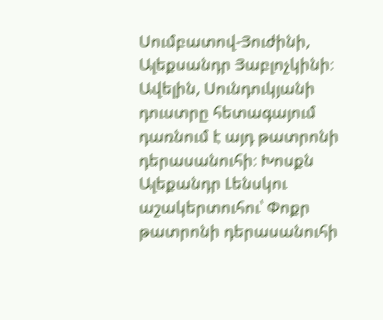Սումբատով-Յուժինի, Ալեքսանդր Յաբլոչկինի։ Ավելին, Սունդուկյանի դուստրը հետագայում դառնում է այդ թատրոնի դերասանուհի։ Խոսքն Ալեքանդր Լենսկու աշակերտուհու՝ Փոքր թատրոնի դերասանուհի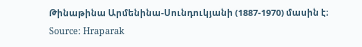Թինաթինա Արմենինա-Սունդուկյանի (1887-1970) մասին է։
Source: Hraparak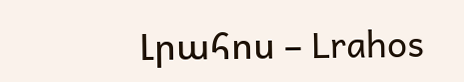Լրահոս – Lrahos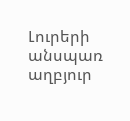Լուրերի անսպառ աղբյուր